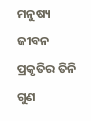ମନୁଷ୍ୟ ଜୀବନ ପ୍ରକୃତିର ତିନି ଗୁଣ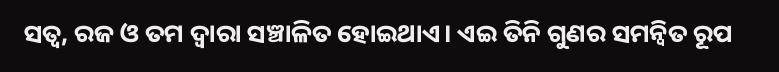ସତ୍ୱ, ରଜ ଓ ତମ ଦ୍ୱାରା ସଞ୍ଚାଳିତ ହୋଇଥାଏ। ଏଇ ତିନି ଗୁଣର ସମନ୍ବିତ ରୂପ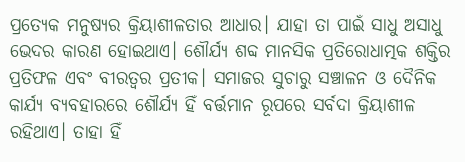ପ୍ରତ୍ୟେକ ମନୁଷ୍ୟର କ୍ରିୟାଶୀଳତାର ଆଧାର। ଯାହା ତା ପାଇଁ ସାଧୁ ଅସାଧୁ ଭେଦର କାରଣ ହୋଇଥାଏ। ଶୌର୍ଯ୍ୟ ଶବ୍ଦ ମାନସିକ ପ୍ରତିରୋଧାତ୍ମକ ଶକ୍ତିର ପ୍ରତିଫଳ ଏବଂ ବୀରତ୍ବର ପ୍ରତୀକ। ସମାଜର ସୁଚାରୁ ସଞ୍ଚାଳନ ଓ ଦୈନିକ କାର୍ଯ୍ୟ ବ୍ୟବହାରରେ ଶୌର୍ଯ୍ୟ ହିଁ ବର୍ତ୍ତମାନ ରୂପରେ ସର୍ବଦା କ୍ରିୟାଶୀଳ ରହିଥାଏ। ତାହା ହିଁ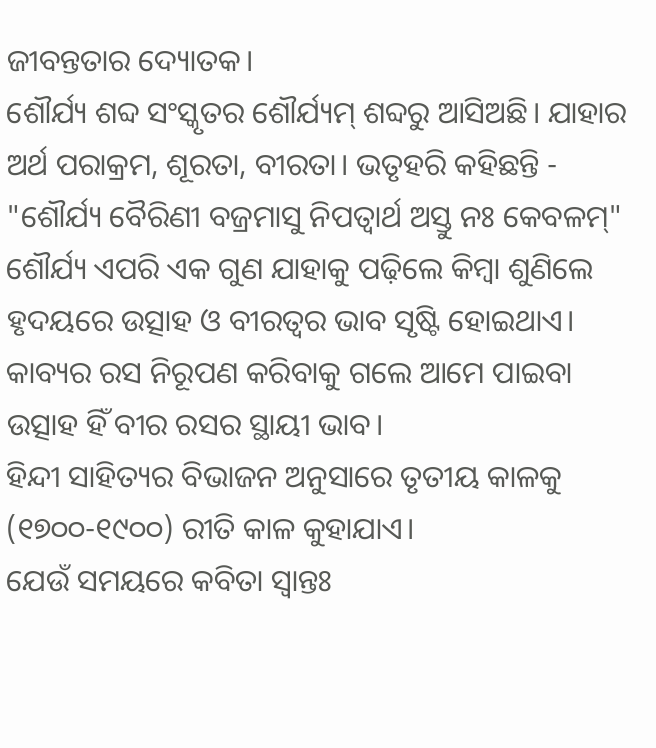ଜୀବନ୍ତତାର ଦ୍ୟୋତକ।
ଶୌର୍ଯ୍ୟ ଶବ୍ଦ ସଂସ୍କୃତର ଶୌର୍ଯ୍ୟମ୍ ଶବ୍ଦରୁ ଆସିଅଛି। ଯାହାର ଅର୍ଥ ପରାକ୍ରମ, ଶୂରତା, ବୀରତା। ଭତୃହରି କହିଛନ୍ତି -
"ଶୌର୍ଯ୍ୟ ବୈରିଣୀ ବଜ୍ରମାସୁ ନିପତ୍ବାର୍ଥ ଅସ୍ତୁ ନଃ କେବଳମ୍"
ଶୌର୍ଯ୍ୟ ଏପରି ଏକ ଗୁଣ ଯାହାକୁ ପଢ଼ିଲେ କିମ୍ବା ଶୁଣିଲେ ହୃଦୟରେ ଉତ୍ସାହ ଓ ବୀରତ୍ୱର ଭାବ ସୃଷ୍ଟି ହୋଇଥାଏ। କାବ୍ୟର ରସ ନିରୂପଣ କରିବାକୁ ଗଲେ ଆମେ ପାଇବା ଉତ୍ସାହ ହିଁ ବୀର ରସର ସ୍ଥାୟୀ ଭାବ।
ହିନ୍ଦୀ ସାହିତ୍ୟର ବିଭାଜନ ଅନୁସାରେ ତୃତୀୟ କାଳକୁ (୧୭୦୦-୧୯୦୦) ରୀତି କାଳ କୁହାଯାଏ।
ଯେଉଁ ସମୟରେ କବିତା ସ୍ୱାନ୍ତଃ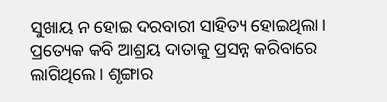ସୁଖାୟ ନ ହୋଇ ଦରବାରୀ ସାହିତ୍ୟ ହୋଇଥିଲା। ପ୍ରତ୍ୟେକ କବି ଆଶ୍ରୟ ଦାତାକୁ ପ୍ରସନ୍ନ କରିବାରେ ଲାଗିଥିଲେ। ଶୃଙ୍ଗାର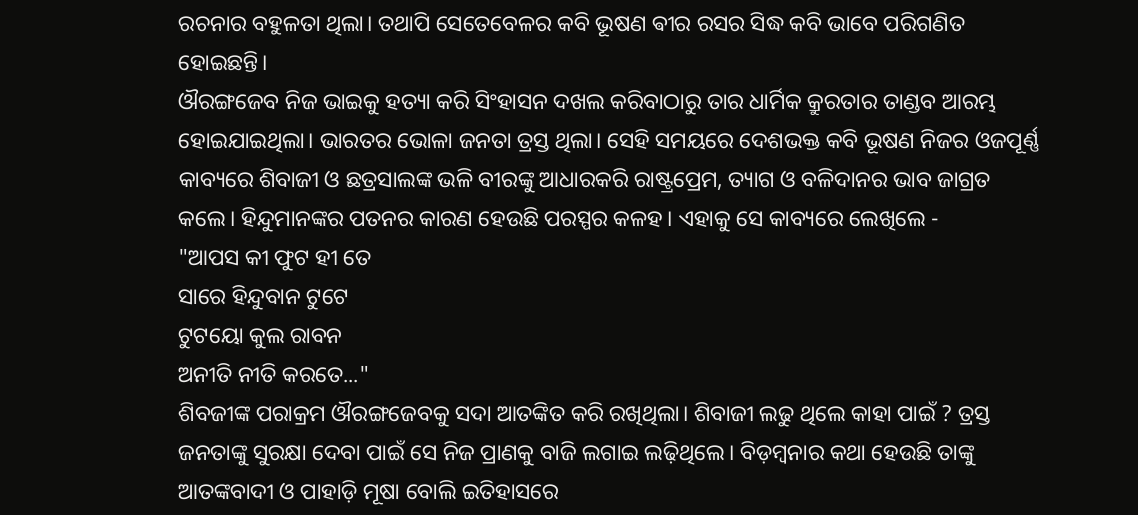ରଚନାର ବହୁଳତା ଥିଲା। ତଥାପି ସେତେବେଳର କବି ଭୂଷଣ ଵୀର ରସର ସିଦ୍ଧ କବି ଭାବେ ପରିଗଣିତ ହୋଇଛନ୍ତି।
ଔରଙ୍ଗଜେବ ନିଜ ଭାଇକୁ ହତ୍ୟା କରି ସିଂହାସନ ଦଖଲ କରିବାଠାରୁ ତାର ଧାର୍ମିକ କ୍ରୁରତାର ତାଣ୍ଡବ ଆରମ୍ଭ ହୋଇଯାଇଥିଲା। ଭାରତର ଭୋଳା ଜନତା ତ୍ରସ୍ତ ଥିଲା। ସେହି ସମୟରେ ଦେଶଭକ୍ତ କବି ଭୂଷଣ ନିଜର ଓଜପୂର୍ଣ୍ଣ କାବ୍ୟରେ ଶିବାଜୀ ଓ ଛତ୍ରସାଲଙ୍କ ଭଳି ବୀରଙ୍କୁ ଆଧାରକରି ରାଷ୍ଟ୍ରପ୍ରେମ, ତ୍ୟାଗ ଓ ବଳିଦାନର ଭାବ ଜାଗ୍ରତ କଲେ। ହିନ୍ଦୁମାନଙ୍କର ପତନର କାରଣ ହେଉଛି ପରସ୍ପର କଳହ। ଏହାକୁ ସେ କାବ୍ୟରେ ଲେଖିଲେ -
"ଆପସ କୀ ଫୁଟ ହୀ ତେ
ସାରେ ହିନ୍ଦୁବାନ ଟୁଟେ
ଟୁଟୟୋ କୁଲ ରାବନ
ଅନୀତି ନୀତି କରତେ..."
ଶିବଜୀଙ୍କ ପରାକ୍ରମ ଔରଙ୍ଗଜେବକୁ ସଦା ଆତଙ୍କିତ କରି ରଖିଥିଲା। ଶିବାଜୀ ଲଢୁ ଥିଲେ କାହା ପାଇଁ ? ତ୍ରସ୍ତ ଜନତାଙ୍କୁ ସୁରକ୍ଷା ଦେବା ପାଇଁ ସେ ନିଜ ପ୍ରାଣକୁ ବାଜି ଲଗାଇ ଲଢ଼ିଥିଲେ। ବିଡ଼ମ୍ବନାର କଥା ହେଉଛି ତାଙ୍କୁ ଆତଙ୍କବାଦୀ ଓ ପାହାଡ଼ି ମୂଷା ବୋଲି ଇତିହାସରେ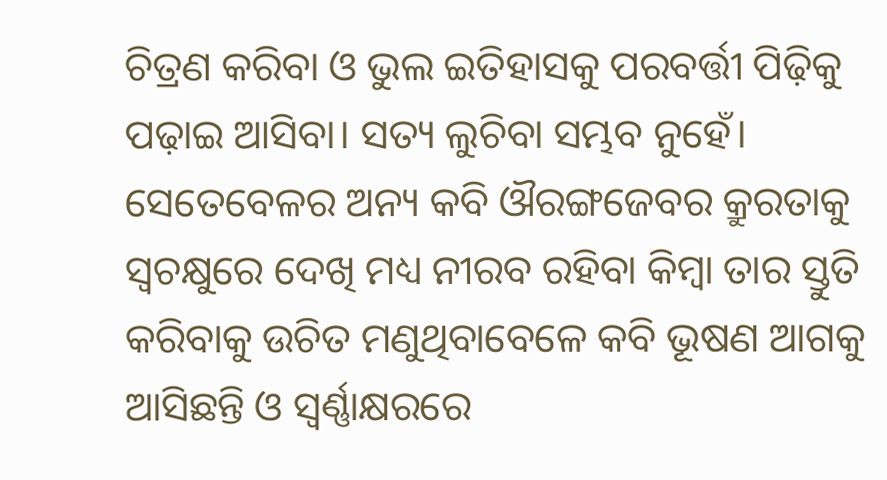ଚିତ୍ରଣ କରିବା ଓ ଭୁଲ ଇତିହାସକୁ ପରବର୍ତ୍ତୀ ପିଢ଼ିକୁ ପଢ଼ାଇ ଆସିବା। ସତ୍ୟ ଲୁଚିବା ସମ୍ଭବ ନୁହେଁ। ସେତେବେଳର ଅନ୍ୟ କବି ଔରଙ୍ଗଜେବର କ୍ରୁରତାକୁ ସ୍ୱଚକ୍ଷୁରେ ଦେଖି ମଧ୍ୟ ନୀରବ ରହିବା କିମ୍ବା ତାର ସ୍ତୁତି କରିବାକୁ ଉଚିତ ମଣୁଥିବାବେଳେ କବି ଭୂଷଣ ଆଗକୁ ଆସିଛନ୍ତି ଓ ସ୍ୱର୍ଣ୍ଣାକ୍ଷରରେ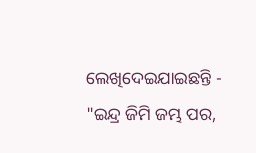ଲେଖିଦେଇଯାଇଛନ୍ତି -
"ଇନ୍ଦ୍ର ଜିମି ଜମ୍ଭ ପର,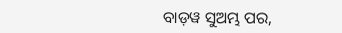ବାଡ଼ୱ ସୁଅମ୍ଭ ପର,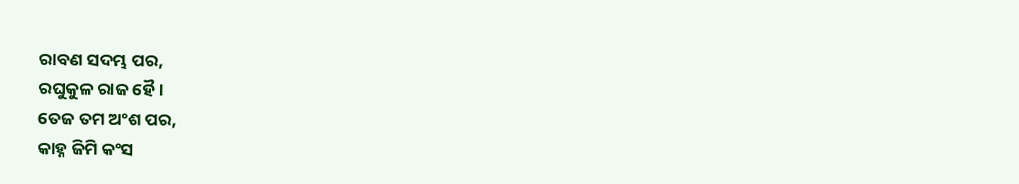ରାବଣ ସଦମ୍ଭ ପର,
ରଘୁକୁଳ ରାଜ ହୈ।
ତେଜ ତମ ଅଂଶ ପର,
କାହ୍ନ ଜିମି କଂସ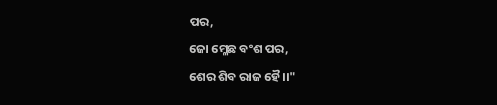ପର,
ଜୋ ମ୍ଳେଛ ବଂଶ ପର,
ଶେର ଶିବ ରାଜ ହୈ।।"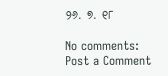୨୬. ୭. ୧୮

No comments:
Post a Comment